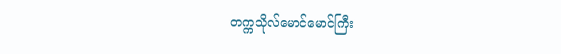တက္ကသိုလ်မောင်မောင်ကြီး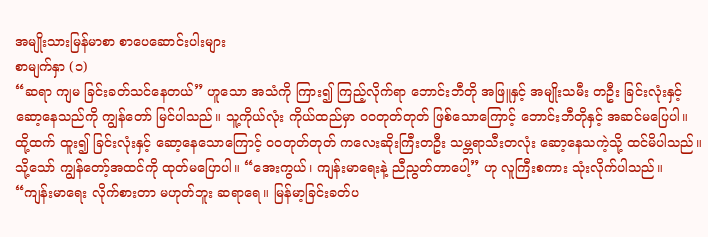အမျိုးသားမြန်မာစာ စာပေဆောင်းပါးများ
စာမျက်နှာ (၁)
“ဆရာ ကျမ ခြင်းခတ်သင်နေတယ်” ဟူသော အသံကို ကြား၍ ကြည့်လိုက်ရာ ဘောင်းဘီတို အဖြူနှင့် အမျိုးသမီး တဦး ခြင်းလုံးနှင့် ဆော့နေသည်ကို ကျွန်တော် မြင်ပါသည်။ သူ့ကိုယ်လုံး ကိုယ်ထည်မှာ ဝဝတုတ်တုတ် ဖြစ်သောကြောင့် ဘောင်းဘီတိုနှင့် အဆင်မပြေပါ။ ထို့ထက် ထူး၍ ခြင်းလုံးနှင့် ဆော့နေသောကြောင့် ဝဝတုတ်တုတ် ကလေးဆိုးကြီးတဦး သမ္ဘရာသီးတလုံး ဆော့နေသကဲ့သို့ ထင်မိပါသည်။ သို့သော် ကျွန်တော့်အထင်ကို ထုတ်မပြောပါ။ “အေးကွယ်၊ ကျန်းမာရေးနဲ့ ညီညွတ်တာပေါ့” ဟု လူကြီးစကား သုံးလိုက်ပါသည်။
“ကျန်းမာရေး လိုက်စားတာ မဟုတ်ဘူး ဆရာရေ။ မြန်မာ့ခြင်းခတ်ပ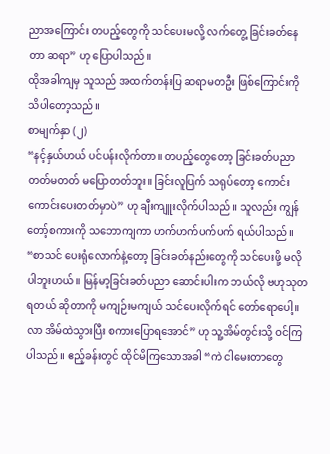ညာအကြောင်း တပည့်တွေကို သင်ပေးမလို့ လက်တွေ့ ခြင်းခတ်နေတာ ဆရာ” ဟု ပြောပါသည်။
ထိုအခါကျမှ သူသည် အထက်တန်းပြ ဆရာမတဦး ဖြစ်ကြောင်းကို သိပါတော့သည်။
စာမျက်နှာ (၂)
“နင့်နှယ်ဟယ် ပင်ပန်းလိုက်တာ။ တပည့်တွေတော့ ခြင်းခတ်ပညာ တတ်မတတ် မပြောတတ်ဘူး။ ခြင်းလူပြက် သရုပ်တော့ ကောင်းကောင်းပေးတတ်မှာပဲ” ဟု ချီးကျူးလိုက်ပါသည်။ သူလည်း ကျွန်တော့်စကားကို သဘောကျကာ ဟက်ဟက်ပက်ပက် ရယ်ပါသည်။
“စာသင် ပေးရုံလောက်နဲ့တော့ ခြင်းခတ်နည်းတွေကို သင်ပေးဖို့ မလိုပါဘူးဟယ်။ မြန်မာ့ခြင်းခတ်ပညာ ဆောင်းပါးက ဘယ်လို ဗဟုသုတ ရတယ် ဆိုတာကို မကျဉ်းမကျယ် သင်ပေးလိုက်ရင် တော်ရောပေါ့။ လာ အိမ်ထဲသွားပြီး စကားပြောရအောင်” ဟု သူ့အိမ်တွင်းသို့ ဝင်ကြပါသည်။ ဧည့်ခန်းတွင် ထိုင်မိကြသောအခါ “ကဲ ငါမေးတာတွေ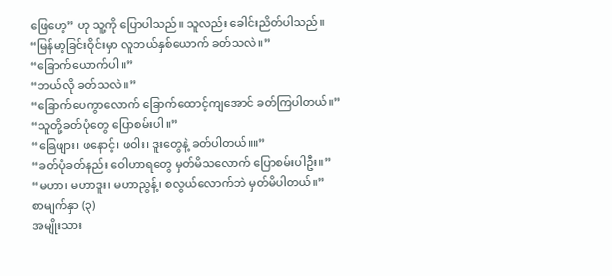ဖြေဟေ့” ဟု သူ့ကို ပြောပါသည်။ သူလည်း ခေါင်းညိတ်ပါသည်။
“မြန်မာ့ခြင်းဝိုင်းမှာ လူဘယ်နှစ်ယောက် ခတ်သလဲ။”
“ခြောက်ယောက်ပါ။”
“ဘယ်လို ခတ်သလဲ။”
“ခြောက်ပေကွာလောက် ခြောက်ထောင့်ကျအောင် ခတ်ကြပါတယ်။”
“သူတို့ခတ်ပုံတွေ ပြောစမ်းပါ။”
“ခြေဖျား၊ ဖနောင့်၊ ဖဝါး၊ ဒူးတွေနဲ့ ခတ်ပါတယ်။။”
“ခတ်ပုံခတ်နည်း ဝေါဟာရတွေ မှတ်မိသလောက် ပြောစမ်းပါဦး။”
“မဟာ၊ မဟာဒူး၊ မဟာညွန့်၊ စလွယ်လောက်ဘဲ မှတ်မိပါတယ်။”
စာမျက်နှာ (၃)
အမျိုးသား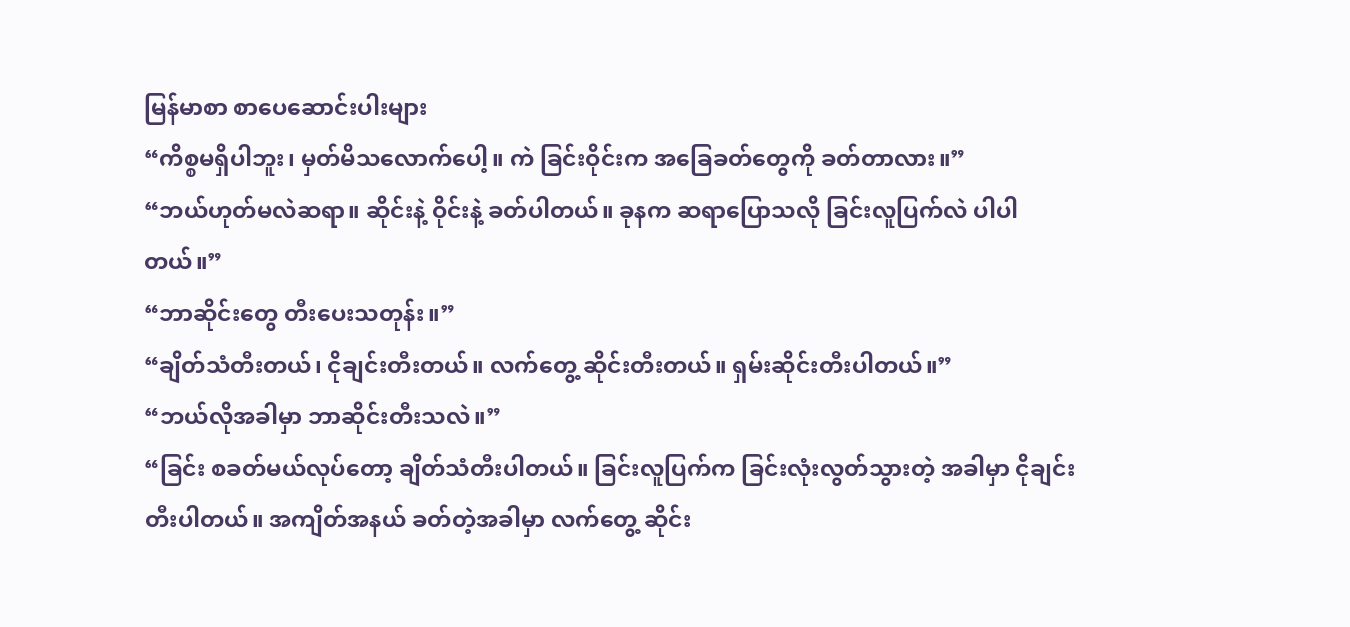မြန်မာစာ စာပေဆောင်းပါးများ
“ကိစ္စမရှိပါဘူး၊ မှတ်မိသလောက်ပေါ့။ ကဲ ခြင်းဝိုင်းက အခြေခတ်တွေကို ခတ်တာလား။”
“ဘယ်ဟုတ်မလဲဆရာ။ ဆိုင်းနဲ့ ဝိုင်းနဲ့ ခတ်ပါတယ်။ ခုနက ဆရာပြောသလို ခြင်းလူပြက်လဲ ပါပါတယ်။”
“ဘာဆိုင်းတွေ တီးပေးသတုန်း။”
“ချိတ်သံတီးတယ်၊ ငိုချင်းတီးတယ်။ လက်တွေ့ ဆိုင်းတီးတယ်။ ရှမ်းဆိုင်းတီးပါတယ်။”
“ဘယ်လိုအခါမှာ ဘာဆိုင်းတီးသလဲ။”
“ခြင်း စခတ်မယ်လုပ်တော့ ချိတ်သံတီးပါတယ်။ ခြင်းလူပြက်က ခြင်းလုံးလွတ်သွားတဲ့ အခါမှာ ငိုချင်းတီးပါတယ်။ အကျိတ်အနယ် ခတ်တဲ့အခါမှာ လက်တွေ့ ဆိုင်း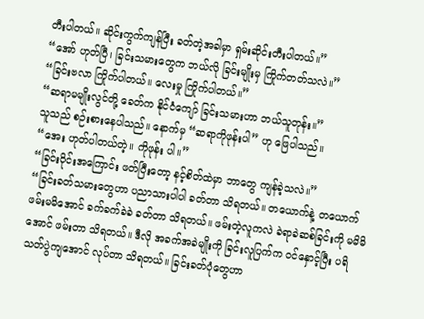တီးပါတယ်။ ဆိုင်းကွက်ကျန်ပြီး ခတ်တဲ့အခါမှာ ရှမ်းဆိုင်းတီးပါတယ်။”
“အော် ဟုတ်ပြီ၊ ခြင်းသမားတွေက ဘယ်လို ခြင်းမျိုးမှ ကြိုက်တတ်သလဲ။”
“ခြင်းဗလာ ကြိုက်ပါတယ်။ လေးမှု ကြိုက်ပါတယ်။”
“ဆရာမမျိုးလွင်တို့ ခေတ်က နိုင်ငံကျော် ခြင်းသမားဟာ ဘယ်သူတုန်း။”
သူသည် စဉ်းစားနေပါသည်။ နောက်မှ “ဆရာကိုဖုန်းပါ” ဟု ဖြေပါသည်။
“အေး ဟုတ်ပါတယ်တဲ့။ ကိုဖုန်း ပါ။”
“ခြင်းဝိုင်းအကြောင်း ဖတ်ပြီးတော့ နင့်စိတ်ထဲမှာ ဘာတွေ ကျန်ခဲ့သလဲ။”
“ခြင်းခတ်သမားတွေဟာ ပညာသားပါပါ ခတ်တာ သိရတယ်။ တယောက်နဲ့ တယောက် ဖမ်းမမိအောင် ခက်ခက်ခဲခဲ ခတ်တာ သိရတယ်။ ဖမ်းတဲ့လူကလဲ ခဲရာခဲဆစ်ခြင်းကို မမိမိအောင် ဖမ်းတာ သိရတယ်။ ဒီလို အခက်အခဲမျိုးကို ခြင်းလူပြက်က ဝင်နှောင့်ပြီး ပရိသတ်ပွဲကျအောင် လုပ်တာ သိရတယ်။ ခြင်းခတ်ပုံတွေဟာ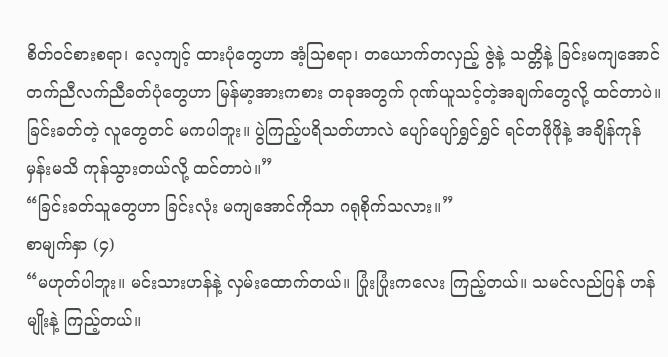စိတ်ဝင်စားစရာ၊ လေ့ကျင့် ထားပုံတွေဟာ အံ့သြစရာ၊ တယောက်တလှည့် ဇွဲနဲ့ သတ္တိနဲ့ ခြင်းမကျအောင် တက်ညီလက်ညီခတ်ပုံတွေဟာ မြန်မာ့အားကစား တခုအတွက် ဂုဏ်ယူသင့်တဲ့အချက်တွေလို့ ထင်တာပဲ။ ခြင်းခတ်တဲ့ လူတွေတင် မကပါဘူး။ ပွဲကြည့်ပရိသတ်ဟာလဲ ပျော်ပျော်ရွှင်ရွှင် ရင်တဖိုဖိုနဲ့ အချိန်ကုန်မှန်းမသိ ကုန်သွားတယ်လို့ ထင်တာပဲ။”
“ခြင်းခတ်သူတွေဟာ ခြင်းလုံး မကျအောင်ကိုသာ ဂရုစိုက်သလား။”
စာမျက်နှာ (၄)
“မဟုတ်ပါဘူး။ မင်းသားဟန်နဲ့ လှမ်းထောက်တယ်။ ပြုံးပြုံးကလေး ကြည့်တယ်။ သမင်လည်ပြန် ဟန်မျိုးနဲ့ ကြည့်တယ်။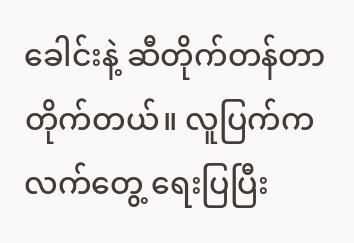ခေါင်းနဲ့ ဆီတိုက်တန်တာတိုက်တယ်။ လူပြက်က လက်တွေ့ ရေးပြပြီး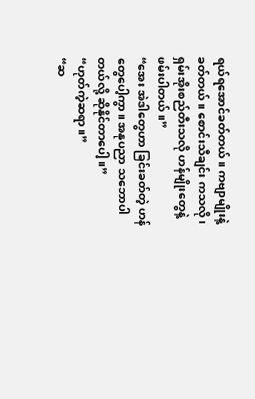ရယ်ရအောင်ခတ်တယ်။ ကဗျာမျိုးနဲ့ ခတ်တယ်။ စောင်းသီချင်း ကသလို၊ ရှမ်းအိုးစည်တီးသလို ဟန်မျိုးတွေနဲ့ ဖမ်းပါတယ်။”
“အေး အဲဒါတွေဟာ ခြင်းခတ်တဲ့ ဟန်တွေပေါ့ကွာ။ အနုပညာ သဘောပါတယ်လို့ ဆိုနိုင်တာပေါ့။”
“ဟုတ်ကဲ့ဆရာ။”
“ဆ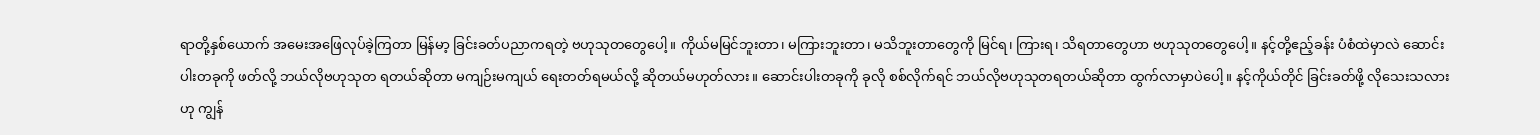ရာတို့နှစ်ယောက် အမေးအဖြေလုပ်ခဲ့ကြတာ မြန်မာ့ ခြင်းခတ်ပညာကရတဲ့ ဗဟုသုတတွေပေါ့။ ကိုယ်မမြင်ဘူးတာ၊ မကြားဘူးတာ၊ မသိဘူးတာတွေကို မြင်ရ၊ ကြားရ၊ သိရတာတွေဟာ ဗဟုသုတတွေပေါ့။ နင့်တို့ဧည့်ခန်း ပံစံထဲမှာလဲ ဆောင်းပါးတခုကို ဖတ်လို့ ဘယ်လိုဗဟုသုတ ရတယ်ဆိုတာ မကျဉ်းမကျယ် ရေးတတ်ရမယ်လို့ ဆိုတယ်မဟုတ်လား။ ဆောင်းပါးတခုကို ခုလို စစ်လိုက်ရင် ဘယ်လိုဗဟုသုတရတယ်ဆိုတာ ထွက်လာမှာပဲပေါ့။ နင့်ကိုယ်တိုင် ခြင်းခတ်ဖို့ လိုသေးသလားဟု ကျွန်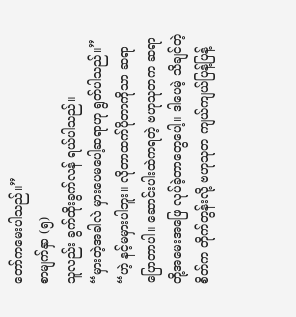တော်ကမေးပါသည်။”
စာမျက်နှာ (၅)
သူလည်း ခွက်ထိုးခွက်လန် ရယ်ပါသည်။
“မှားတဲ့အခါလဲ မှားပေမပေါ့ဆရာဟု ရွတ်ပါသည်။”
“ဟဲ့ နင့်မမှားပါဘူး။ လိုတာထက်ပိုတာကိုသာ ဆရာပြောတာပါ။ ဆောင်းပါးထဲကရတဲ့ ဗဟုသုတက ဆရာတို့အမေးအဖြေ လုပ်ခဲ့တာတွေပေါ့။ ဒါပေမဲ့ သိချင်တဲ့စိတ်က တိုက်တွန်းလို့ ဗဟုသုတ ကျယ်ကျယ်ပြန့်ပြန့်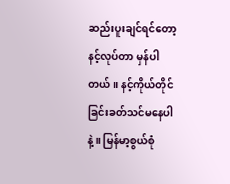ဆည်းပူးချင်ရင်တော့ နင့်လုပ်တာ မှန်ပါတယ်။ နင့်ကိုယ်တိုင် ခြင်းခတ်သင်မနေပါနဲ့။ မြန်မာ့စွယ်စုံ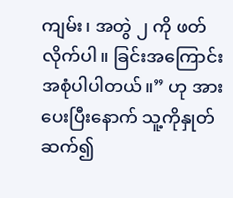ကျမ်း၊ အတွဲ ၂ ကို ဖတ်လိုက်ပါ။ ခြင်းအကြောင်းအစုံပါပါတယ်။” ဟု အားပေးပြီးနောက် သူ့ကိုနှုတ်ဆက်၍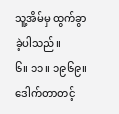သူ့အိမ်မှ ထွက်ခွာခဲ့ပါသည်။
၆။ ၁၁။ ၁၉၆၉။
ဒေါက်တာတင့်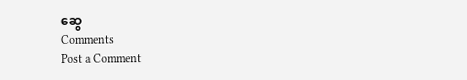ဆွေ
Comments
Post a Comment